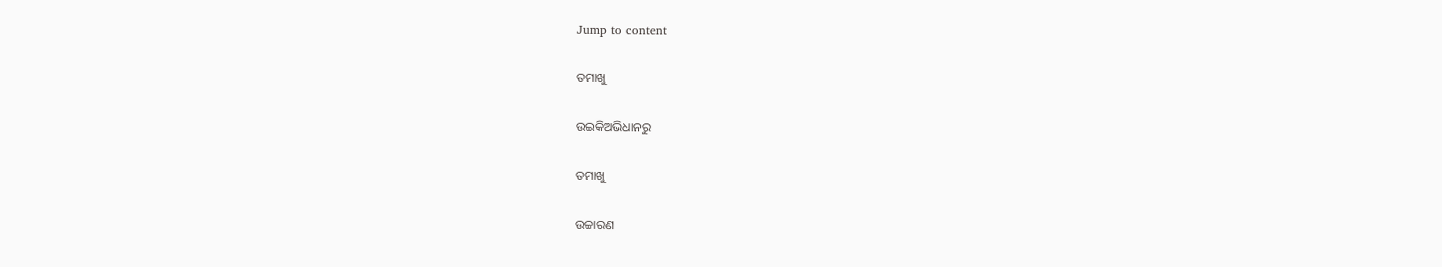Jump to content

ତମାଖୁ

ଉଇକିଅଭିଧାନ‌ରୁ

ତମାଖୁ

ଉଚ୍ଚାରଣ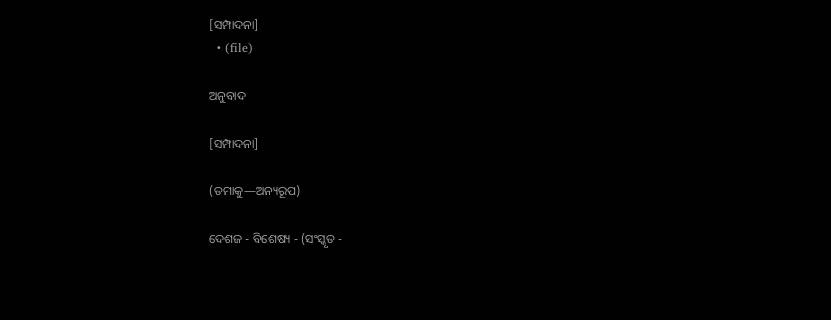[ସମ୍ପାଦନା]
  • (file)

ଅନୁବାଦ

[ସମ୍ପାଦନା]

(ତମାକୁ—ଅନ୍ୟରୂପ)

ଦେଶଜ - ବିଶେଷ୍ୟ - (ସଂସ୍କୃତ -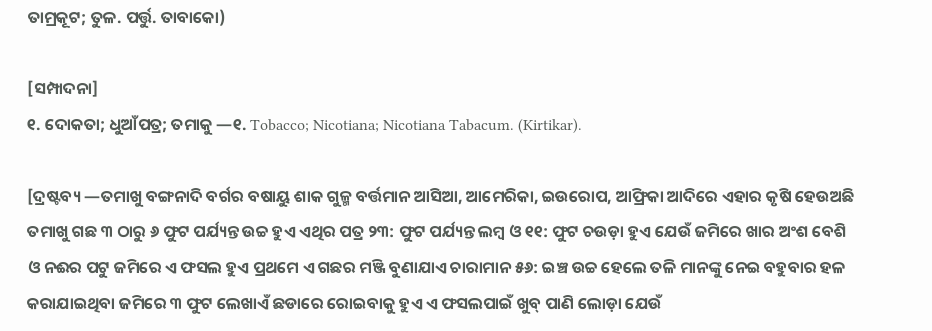ତାମ୍ରକୂଟ; ତୁଳ. ପର୍ତ୍ତୁ. ତାବାକୋ)

[ସମ୍ପାଦନା]
୧. ଦୋକତା; ଧୁଆଁପତ୍ର; ତମାକୁ —୧. Tobacco; Nicotiana; Nicotiana Tabacum. (Kirtikar).

[ଦ୍ରଷ୍ଟବ୍ୟ —ତମାଖୁ ବଙ୍ଗନାଦି ବର୍ଗର ବଷାୟୁ ଶାକ ଗୁଳ୍ମ ବର୍ତ୍ତମାନ ଆସିଆ, ଆମେରିକା, ଇଉରୋପ, ଆଫ୍ରିକା ଆଦିରେ ଏହାର କୃଷି ହେଉଅଛି ତମାଖୁ ଗଛ ୩ ଠାରୁ ୬ ଫୁଟ ପର୍ଯ୍ୟନ୍ତ ଉଚ୍ଚ ହୁଏ ଏଥିର ପତ୍ର ୨୩: ଫୁଟ ପର୍ଯ୍ୟନ୍ତ ଲମ୍ୱ ଓ ୧୧: ଫୁଟ ଚଉଡ଼ା ହୁଏ ଯେଉଁ ଜମିରେ ଖାର ଅଂଶ ବେଶି ଓ ନଈର ପଟୁ ଜମିରେ ଏ ଫସଲ ହୁଏ ପ୍ରଥମେ ଏ ଗଛର ମଞ୍ଜି ବୁଣାଯାଏ ଚାରାମାନ ୫୬: ଇଞ୍ଚ ଉଚ୍ଚ ହେଲେ ତଳି ମାନଙ୍କୁ ନେଇ ବହୁବାର ହଳ କରାଯାଇଥିବା ଜମିରେ ୩ ଫୁଟ ଲେଖାଏଁ ଛଡାରେ ରୋଇବାକୁ ହୁଏ ଏ ଫସଲପାଇଁ ଖୁବ୍ ପାଣି ଲୋଡ଼ା ଯେଉଁ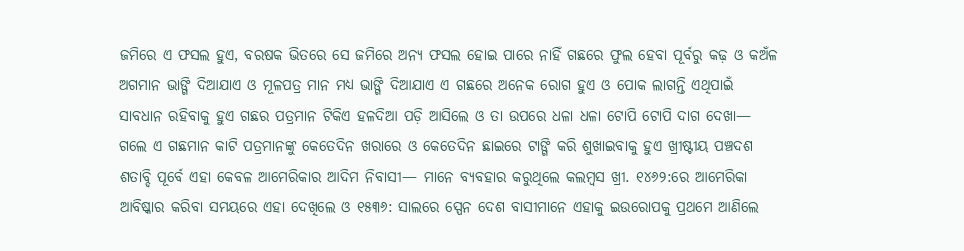ଜମିରେ ଏ ଫସଲ ହୁଏ, ବରଷକ ଭିତରେ ସେ ଜମିରେ ଅନ୍ୟ ଫସଲ ହୋଇ ପାରେ ନାହିଁ ଗଛରେ ଫୁଲ ହେବା ପୂର୍ବରୁ କଢ଼ ଓ କଅଁଳ ଅଗମାନ ଭାଙ୍ଗି ଦିଆଯାଏ ଓ ମୂଳପତ୍ର ମାନ ମଧ୍ୟ ଭାଙ୍ଗି ଦିଆଯାଏ ଏ ଗଛରେ ଅନେକ ରୋଗ ହୁଏ ଓ ପୋକ ଲାଗନ୍ତି ଏଥିପାଇଁ ସାବଧାନ ରହିବାକୁ ହୁଏ ଗଛର ପତ୍ରମାନ ଟିକିଏ ହଳଦିଆ ପଡ଼ି ଆସିଲେ ଓ ତା ଉପରେ ଧଳା ଧଳା ଟୋପି ଟୋପି ଦାଗ ଦେଖା— ଗଲେ ଏ ଗଛମାନ କାଟି ପତ୍ରମାନଙ୍କୁ କେତେଦିନ ଖରାରେ ଓ କେତେଦିନ ଛାଇରେ ଟାଙ୍ଗି କରି ଶୁଖାଇବାକୁ ହୁଏ ଖ୍ରୀଷ୍ଟୀୟ ପଞ୍ଚଦଶ ଶତାବ୍ଦି ପୂର୍ବେ ଏହା କେବଳ ଆମେରିକାର ଆଦିମ ନିବାସୀ— ମାନେ ବ୍ୟବହାର କରୁଥିଲେ କଲମ୍ୱସ ଖ୍ରୀ. ୧୪୬୨:ରେ ଆମେରିକା ଆବିଷ୍କାର କରିବା ସମୟରେ ଏହା ଦେଖିଲେ ଓ ୧୫୩୬: ସାଲରେ ସ୍ପେନ ଦେଶ ବାସୀମାନେ ଏହାକୁ ଇଉରୋପକୁ ପ୍ରଥମେ ଆଣିଲେ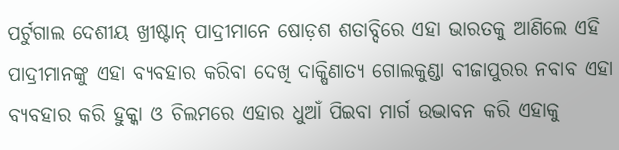ପର୍ଟୁଗାଲ ଦେଶୀୟ ଖ୍ରୀଷ୍ଟାନ୍ ପାଦ୍ରୀମାନେ ଷୋଡ଼ଶ ଶତାବ୍ଦିରେ ଏହା ଭାରତକୁ ଆଣିଲେ ଏହି ପାଦ୍ରୀମାନଙ୍କୁ ଏହା ବ୍ୟବହାର କରିବା ଦେଖି ଦାକ୍ଷିଣାତ୍ୟ ଗୋଲକୁଣ୍ଡା ବୀଜାପୁରର ନବାବ ଏହା ବ୍ୟବହାର କରି ହୁକ୍କା ଓ ଚିଲମରେ ଏହାର ଧୁଆଁ ପିଇବା ମାର୍ଗ ଉଦ୍ଭାବନ କରି ଏହାକୁ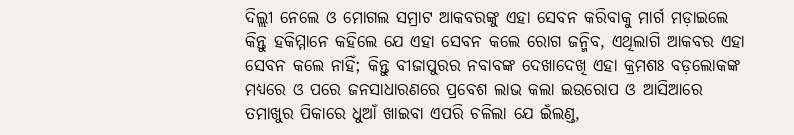ଦିଲ୍ଲୀ ନେଲେ ଓ ମୋଗଲ ସମ୍ରାଟ ଆକବରଙ୍କୁ ଏହା ସେବନ କରିବାକୁ ମାର୍ଗ ମଡ଼ାଇଲେ କିନ୍ତୁ ହକିମ୍ମାନେ କହିଲେ ଯେ ଏହା ସେବନ କଲେ ରୋଗ ଜନ୍ମିବ, ଏଥିଲାଗି ଆକବର ଏହା ସେବନ କଲେ ନାହିଁ; କିନ୍ତୁ ବୀଜାପୁରର ନବାବଙ୍କ ଦେଖାଦେଖି ଏହା କ୍ରମଶଃ ବଡ଼ଲୋକଙ୍କ ମଧ୍ୟରେ ଓ ପରେ ଜନସାଧାରଣରେ ପ୍ରବେଶ ଲାଭ କଲା ଇଉରୋପ ଓ ଆସିଆରେ ତମାଖୁର ପିକାରେ ଧୁଆଁ ଖାଇବା ଏପରି ଚଳିଲା ଯେ ଇଁଲଣ୍ଡ,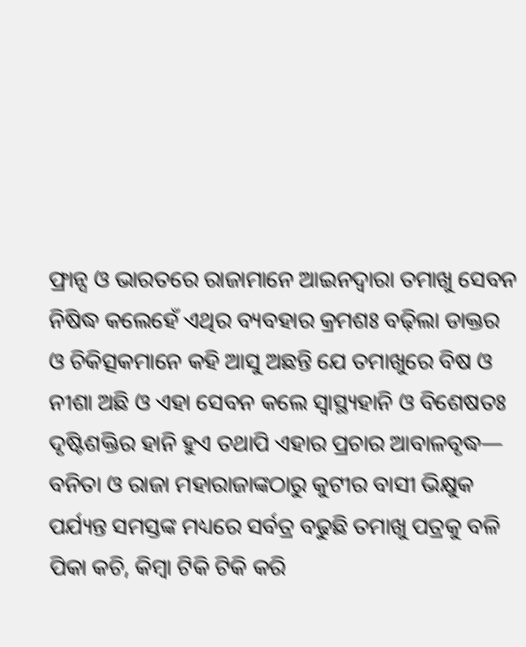ଫ୍ରାନ୍ସ ଓ ଭାରତରେ ରାଜାମାନେ ଆଇନଦ୍ୱାରା ତମାଖୁ ସେବନ ନିଷିଦ୍ଧ କଲେହେଁ ଏଥିର ବ୍ୟବହାର କ୍ରମଶଃ ବଢ଼ିଲା ଡାକ୍ତର ଓ ଚିକିତ୍ସକମାନେ କହି ଆସୁ ଅଛନ୍ତି ଯେ ତମାଖୁରେ ବିଷ ଓ ନୀଶା ଅଛି ଓ ଏହା ସେବନ କଲେ ସ୍ୱାସ୍ଥ୍ୟହାନି ଓ ବିଶେଷତଃ ଦୃଷ୍ଟିଶକ୍ତିର ହାନି ହୁଏ ତଥାପି ଏହାର ପ୍ରଚାର ଆବାଳବୃଦ୍ଧ— ବନିତା ଓ ରାଜା ମହାରାଜାଙ୍କଠାରୁ କୁଟୀର ବାସୀ ଭିକ୍ଷୁକ ପର୍ଯ୍ୟନ୍ତ ସମସ୍ତଙ୍କ ମଧ୍ୟରେ ସର୍ବତ୍ର ବଢୁଛି ତମାଖୁ ପତ୍ରକୁ ବଳି ପିକା କଚି, କିମ୍ୱା ଟିକି ଟିକି କରି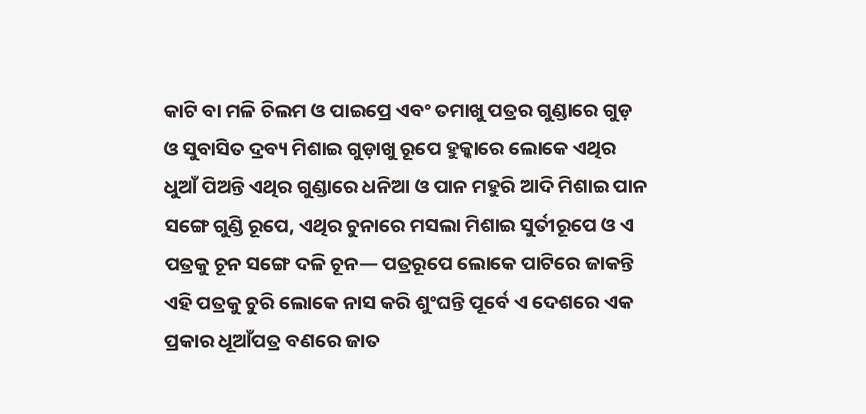କାଟି ବା ମଳି ଚିଲମ ଓ ପାଇପ୍ରେ ଏବଂ ତମାଖୁ ପତ୍ରର ଗୁଣ୍ଡାରେ ଗୁଡ଼ ଓ ସୁବାସିତ ଦ୍ରବ୍ୟ ମିଶାଇ ଗୁଡ଼ାଖୁ ରୂପେ ହୁକ୍କାରେ ଲୋକେ ଏଥିର ଧୁଆଁ ପିଅନ୍ତି ଏଥିର ଗୁଣ୍ଡାରେ ଧନିଆ ଓ ପାନ ମହୁରି ଆଦି ମିଶାଇ ପାନ ସଙ୍ଗେ ଗୁଣ୍ଡି ରୂପେ, ଏଥିର ଚୁନାରେ ମସଲା ମିଶାଇ ସୁର୍ତୀରୂପେ ଓ ଏ ପତ୍ରକୁ ଚୂନ ସଙ୍ଗେ ଦଳି ଚୂନ— ପତ୍ରରୂପେ ଲୋକେ ପାଟିରେ ଜାକନ୍ତି ଏହି ପତ୍ରକୁ ଚୁରି ଲୋକେ ନାସ କରି ଶୁଂଘନ୍ତି ପୂର୍ବେ ଏ ଦେଶରେ ଏକ ପ୍ରକାର ଧୂଆଁପତ୍ର ବଣରେ ଜାତ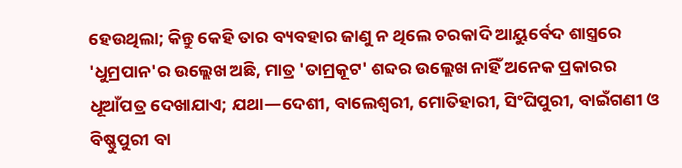ହେଉଥିଲା; କିନ୍ତୁ କେହି ତାର ବ୍ୟବହାର ଜାଣୁ ନ ଥିଲେ ଚରକାଦି ଆୟୁର୍ବେଦ ଶାସ୍ତ୍ରରେ 'ଧୁମ୍ରପାନ'ର ଉଲ୍ଲେଖ ଅଛି, ମାତ୍ର 'ତାମ୍ରକୂଟ' ଶବ୍ଦର ଉଲ୍ଲେଖ ନାହିଁ ଅନେକ ପ୍ରକାରର ଧୂଆଁପତ୍ର ଦେଖାଯାଏ; ଯଥା—ଦେଶୀ, ବାଲେଶ୍ୱରୀ, ମୋତିହାରୀ, ସିଂଘିପୁରୀ, ବାଇଁଗଣୀ ଓ ବିଷ୍ଣୁପୁରୀ ବା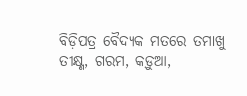ବିଡ଼ିପତ୍ର ବୈଦ୍ୟକ ମତରେ ତମାଖୁ ତୀକ୍ଷ୍ଣ, ଗରମ, କଡ଼ୁଆ,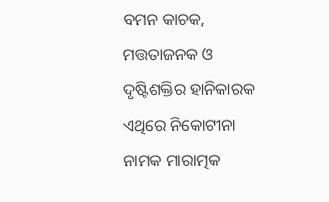ବମନ କାଚକ, ମତ୍ତତାଜନକ ଓ ଦୃଷ୍ଟିଶକ୍ତିର ହାନିକାରକ ଏଥିରେ ନିକୋଟୀନା ନାମକ ମାରାତ୍ମକ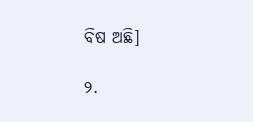ବିଷ ଅଛି]

୨.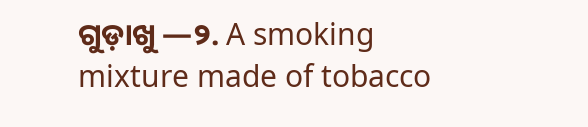ଗୁଡ଼ାଖୁ —୨. A smoking mixture made of tobacco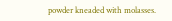powder kneaded with molasses.